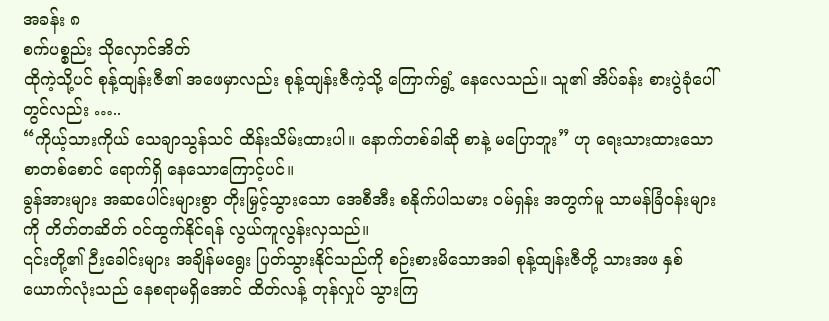အခန်း ၈
စက်ပစ္စည်း သိုလှောင်အိတ်
ထိုကဲ့သို့ပင် စုန့်ထျန်းဇီ၏ အဖေမှာလည်း စုန့်ထျန်းဇီကဲ့သို့ ကြောက်ရွံ့ နေလေသည်။ သူ၏ အိပ်ခန်း စားပွဲခုံပေါ်တွင်လည်း …..
“ကိုယ့်သားကိုယ် သေချာသွန်သင် ထိန်းသိမ်းထားပါ။ နောက်တစ်ခါဆို စာနဲ့ မပြောဘူး” ဟု ရေးသားထားသော စာတစ်စောင် ရောက်ရှိ နေသောကြောင့်ပင်။
ခွန်အားများ အဆပေါင်းများစွာ တိုးမြှင့်သွားသော အေစီအီး စနိုက်ပါသမား ဝမ်ရှန်း အတွက်မူ သာမန်ခြံဝန်းများကို တိတ်တဆိတ် ဝင်ထွက်နိုင်ရန် လွယ်ကူလွန်းလှသည်။
၎င်းတို့၏ ဉီးခေါင်းများ အချိန်မရွေး ပြတ်သွားနိုင်သည်ကို စဉ်းစားမိသောအခါ စုန့်ထျန်းဇီတို့ သားအဖ နှစ်ယောက်လုံးသည် နေစရာမရှိအောင် ထိတ်လန့် တုန်လှုပ် သွားကြ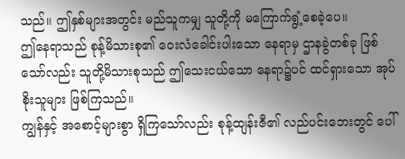သည်။ ဤနှစ်များအတွင်း မည်သူကမျှ သူတို့ကို မကြောက်ရွံ့စေခဲ့ပေ။
ဤနေရာသည် စုန့်မိသားစု၏ ဝေးလံခေါင်းပါးသော နေရာမှ ဌာနခွဲတစ်ခု ဖြစ်သော်လည်း သူတို့မိသားစုသည် ဤသေးငယ်သော နေရာ၌ပင် ထင်ရှားသော အုပ်စိုးသူများ ဖြစ်ကြသည်။
ကျွန်နှင့် အစောင့်များစွာ ရှိကြသော်လည်း စုန့်ထျန်းဇီ၏ လည်ပင်းဘေးတွင် ပေါ်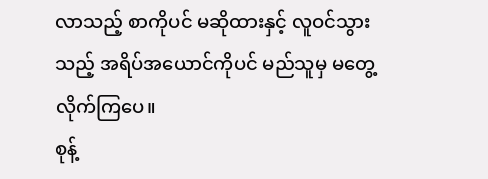လာသည့် စာကိုပင် မဆိုထားနှင့် လူဝင်သွားသည့် အရိပ်အယောင်ကိုပင် မည်သူမှ မတွေ့လိုက်ကြပေ။
စုန့်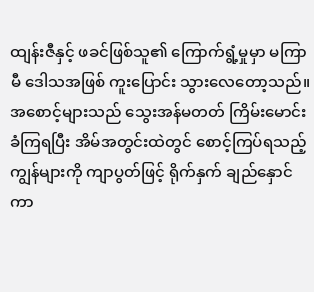ထျန်းဇီနှင့် ဖခင်ဖြစ်သူ၏ ကြောက်ရွံ့မှုမှာ မကြာမီ ဒေါသအဖြစ် ကူးပြောင်း သွားလေတော့သည်။ အစောင့်များသည် သွေးအန်မတတ် ကြိမ်းမောင်းခံကြရပြီး အိမ်အတွင်းထဲတွင် စောင့်ကြပ်ရသည့် ကျွန်များကို ကျာပွတ်ဖြင့် ရိုက်နှက် ချည်နှောင်ကာ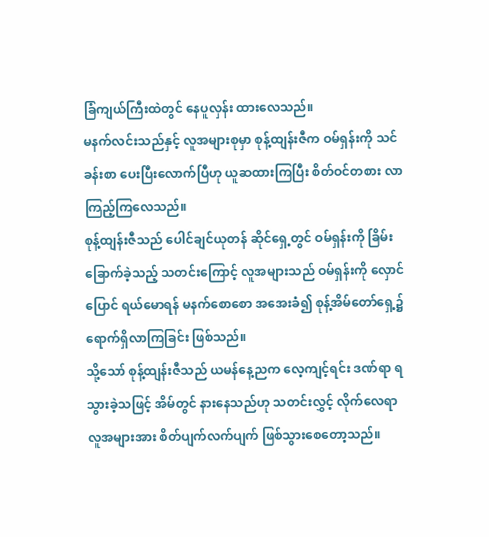ခြံကျယ်ကြီးထဲတွင် နေပူလှန်း ထားလေသည်။
မနက်လင်းသည်နှင့် လူအများစုမှာ စုန့်ထျန်းဇီက ဝမ်ရှန်းကို သင်ခန်းစာ ပေးပြီးလောက်ပြီဟု ယူဆထားကြပြီး စိတ်ဝင်တစား လာကြည့်ကြလေသည်။
စုန့်ထျန်းဇီသည် ပေါင်ချင်ယုတန် ဆိုင်ရှေ့တွင် ဝမ်ရှန်းကို ခြိမ်းခြောက်ခဲ့သည့် သတင်းကြောင့် လူအများသည် ဝမ်ရှန်းကို လှောင်ပြောင် ရယ်မောရန် မနက်စောစော အအေးခံ၍ စုန့်အိမ်တော်ရှေ့၌ ရောက်ရှိလာကြခြင်း ဖြစ်သည်။
သို့သော် စုန့်ထျန်းဇီသည် ယမန်နေ့ညက လေ့ကျင့်ရင်း ဒဏ်ရာ ရသွားခဲ့သဖြင့် အိမ်တွင် နားနေသည်ဟု သတင်းလွှင့် လိုက်လေရာ လူအများအား စိတ်ပျက်လက်ပျက် ဖြစ်သွားစေတော့သည်။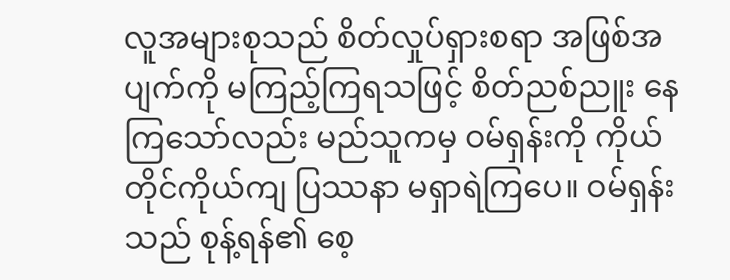လူအများစုသည် စိတ်လှုပ်ရှားစရာ အဖြစ်အပျက်ကို မကြည့်ကြရသဖြင့် စိတ်ညစ်ညူး နေကြသော်လည်း မည်သူကမှ ဝမ်ရှန်းကို ကိုယ်တိုင်ကိုယ်ကျ ပြဿနာ မရှာရဲကြပေ။ ဝမ်ရှန်းသည် စုန့်ရန်၏ စေ့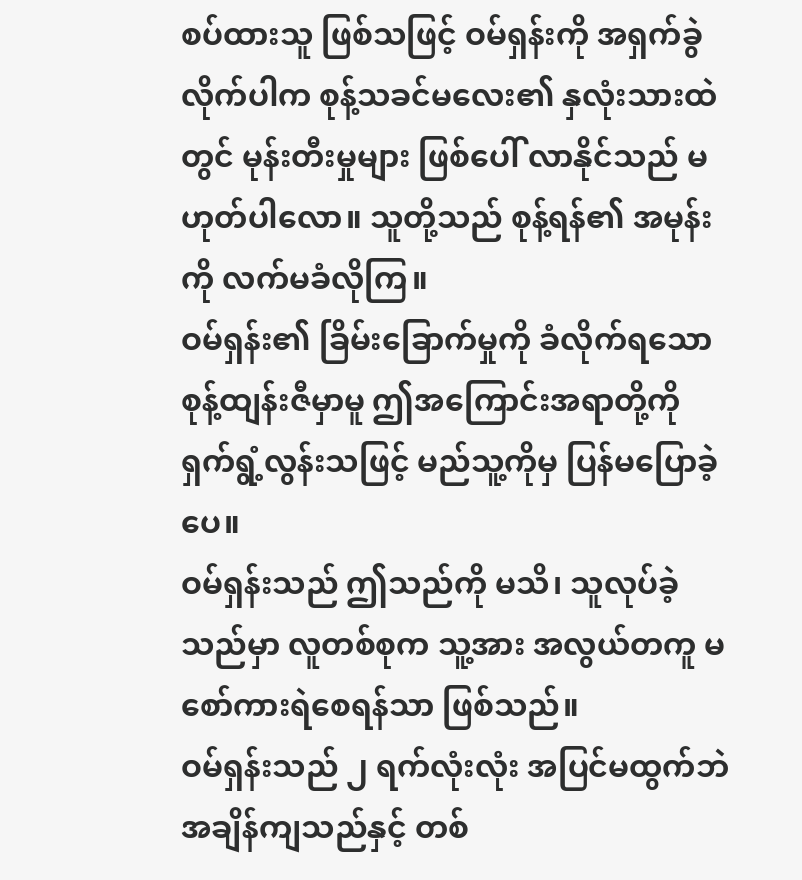စပ်ထားသူ ဖြစ်သဖြင့် ဝမ်ရှန်းကို အရှက်ခွဲလိုက်ပါက စုန့်သခင်မလေး၏ နှလုံးသားထဲတွင် မုန်းတီးမှုများ ဖြစ်ပေါ် လာနိုင်သည် မဟုတ်ပါလော။ သူတို့သည် စုန့်ရန်၏ အမုန်းကို လက်မခံလိုကြ။
ဝမ်ရှန်း၏ ခြိမ်းခြောက်မှုကို ခံလိုက်ရသော စုန့်ထျန်းဇီမှာမူ ဤအကြောင်းအရာတို့ကို ရှက်ရွံ့လွန်းသဖြင့် မည်သူ့ကိုမှ ပြန်မပြောခဲ့ပေ။
ဝမ်ရှန်းသည် ဤသည်ကို မသိ၊ သူလုပ်ခဲ့သည်မှာ လူတစ်စုက သူ့အား အလွယ်တကူ မစော်ကားရဲစေရန်သာ ဖြစ်သည်။
ဝမ်ရှန်းသည် ၂ ရက်လုံးလုံး အပြင်မထွက်ဘဲ အချိန်ကျသည်နှင့် တစ်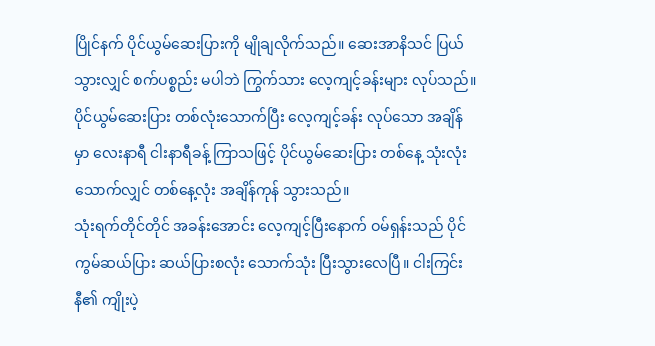ပြိုင်နက် ပိုင်ယွမ်ဆေးပြားကို မျိုချလိုက်သည်။ ဆေးအာနိသင် ပြယ်သွားလျှင် စက်ပစ္စည်း မပါဘဲ ကြွက်သား လေ့ကျင့်ခန်းများ လုပ်သည်။ ပိုင်ယွမ်ဆေးပြား တစ်လုံးသောက်ပြီး လေ့ကျင့်ခန်း လုပ်သော အချိန်မှာ လေးနာရီ ငါးနာရီခန့် ကြာသဖြင့် ပိုင်ယွမ်ဆေးပြား တစ်နေ့ သုံးလုံးသောက်လျှင် တစ်နေ့လုံး အချိန်ကုန် သွားသည်။
သုံးရက်တိုင်တိုင် အခန်းအောင်း လေ့ကျင့်ပြီးနောက် ဝမ်ရှန်းသည် ပိုင်ကွမ်ဆယ်ပြား ဆယ်ပြားစလုံး သောက်သုံး ပြီးသွားလေပြီ။ ငါးကြင်းနီ၏ ကျိုးပဲ့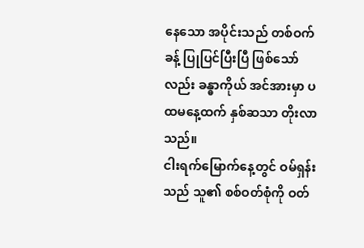နေသော အပိုင်းသည် တစ်ဝက်ခန့် ပြုပြင်ပြီးပြီ ဖြစ်သော်လည်း ခန္ဓာကိုယ် အင်အားမှာ ပထမနေ့ထက် နှစ်ဆသာ တိုးလာသည်။
ငါးရက်မြောက်နေ့တွင် ဝမ်ရှန်းသည် သူ၏ စစ်ဝတ်စုံကို ဝတ်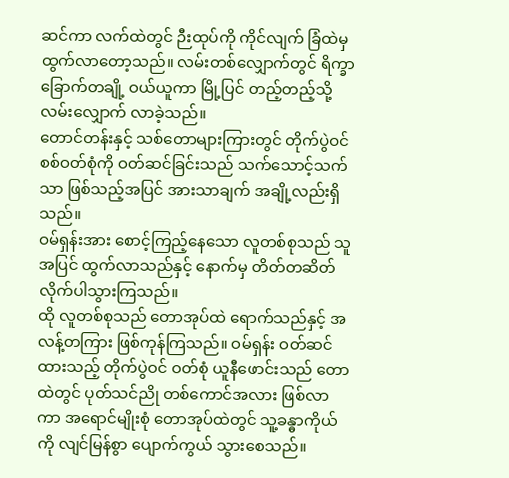ဆင်ကာ လက်ထဲတွင် ဉီးထုပ်ကို ကိုင်လျက် ခြံထဲမှ ထွက်လာတော့သည်။ လမ်းတစ်လျှောက်တွင် ရိက္ခာခြောက်တချို့ ဝယ်ယူကာ မြို့ပြင် တည့်တည့်သို့ လမ်းလျှောက် လာခဲ့သည်။
တောင်တန်းနှင့် သစ်တောများကြားတွင် တိုက်ပွဲဝင် စစ်ဝတ်စုံကို ဝတ်ဆင်ခြင်းသည် သက်သောင့်သက်သာ ဖြစ်သည့်အပြင် အားသာချက် အချို့လည်းရှိသည်။
ဝမ်ရှန်းအား စောင့်ကြည့်နေသော လူတစ်စုသည် သူအပြင် ထွက်လာသည်နှင့် နောက်မှ တိတ်တဆိတ် လိုက်ပါသွားကြသည်။
ထို လူတစ်စုသည် တောအုပ်ထဲ ရောက်သည်နှင့် အလန့်တကြား ဖြစ်ကုန်ကြသည်။ ဝမ်ရှန်း ဝတ်ဆင်ထားသည့် တိုက်ပွဲဝင် ဝတ်စုံ ယူနီဖောင်းသည် တောထဲတွင် ပုတ်သင်ညို တစ်ကောင်အလား ဖြစ်လာကာ အရောင်မျိုးစုံ တောအုပ်ထဲတွင် သူ့ခန္ဓာကိုယ်ကို လျင်မြန်စွာ ပျောက်ကွယ် သွားစေသည်။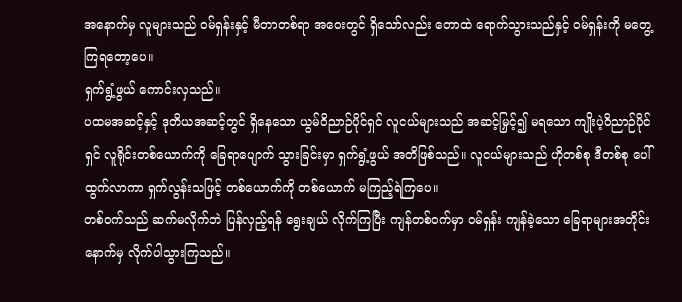အနောက်မှ လူများသည် ဝမ်ရှန်းနှင့် မီတာတစ်ရာ အဝေးတွင် ရှိသော်လည်း တောထဲ ရောက်သွားသည်နှင့် ဝမ်ရှန်းကို မတွေ့ကြရတော့ပေ။
ရှက်ရွံ့ဖွယ် ကောင်းလှသည်။
ပထမအဆင့်နှင့် ဒုတိယအဆင့်တွင် ရှိနေသော ယွမ်ဝိညာဉ်ပိုင်ရှင် လူငယ်များသည် အဆင့်မြှင့်၍ မရသော ကျိုးပဲ့ဝိညာဉ်ပိုင်ရှင် လူရိုင်းတစ်ယောက်ကို ခြေရာပျောက် သွားခြင်းမှာ ရှက်ရွံ့ဖွယ် အတိဖြစ်သည်။ လူငယ်များသည် ဟိုတစ်စု ဒီတစ်စု ပေါ်ထွက်လာကာ ရှက်လွန်းသဖြင့် တစ်ယောက်ကို တစ်ယောက် မကြည့်ရဲကြပေ။
တစ်ဝက်သည် ဆက်မလိုက်ဘဲ ပြန်လှည့်ရန် ရွေးချယ် လိုက်ကြပြီး ကျန်တစ်ဝက်မှာ ဝမ်ရှန်း ကျန်ခဲ့သော ခြေရာများအတိုင်း နောက်မှ လိုက်ပါသွားကြသည်။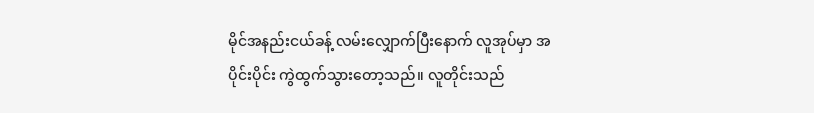မိုင်အနည်းငယ်ခန့် လမ်းလျှောက်ပြီးနောက် လူအုပ်မှာ အပိုင်းပိုင်း ကွဲထွက်သွားတော့သည်။ လူတိုင်းသည်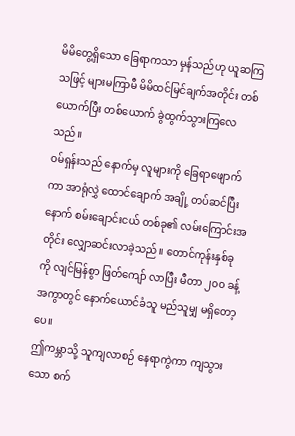မိမိတွေ့ရှိသော ခြေရာကသာ မှန်သည်ဟု ယူဆကြသဖြင့် များမကြာမီ မိမိထင်မြင်ချက်အတိုင်း တစ်ယောက်ပြီး တစ်ယောက် ခွဲထွက်သွားကြလေသည်။
ဝမ်ရှန်းသည် နောက်မှ လူများကို ခြေရာဖျောက်ကာ အာရုံလွှဲ ထောင်ချောက် အချို့ တပ်ဆင်ပြီးနောက် စမ်းချောင်းငယ် တစ်ခု၏ လမ်းကြောင်းအတိုင်း လျှောဆင်းလာခဲ့သည်။ တောင်ကုန်းနှစ်ခုကို လျင်မြန်စွာ ဖြတ်ကျော် လာပြီး မီတာ ၂၀၀ ခန့် အကွာတွင် နောက်ယောင်ခံသူ မည်သူမျှ မရှိတော့ပေ။
ဤကမ္ဘာသို့ သူကျလာစဉ် နေရာကွဲကာ ကျသွားသော စက်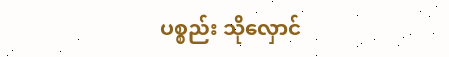ပစ္စည်း သိုလှောင်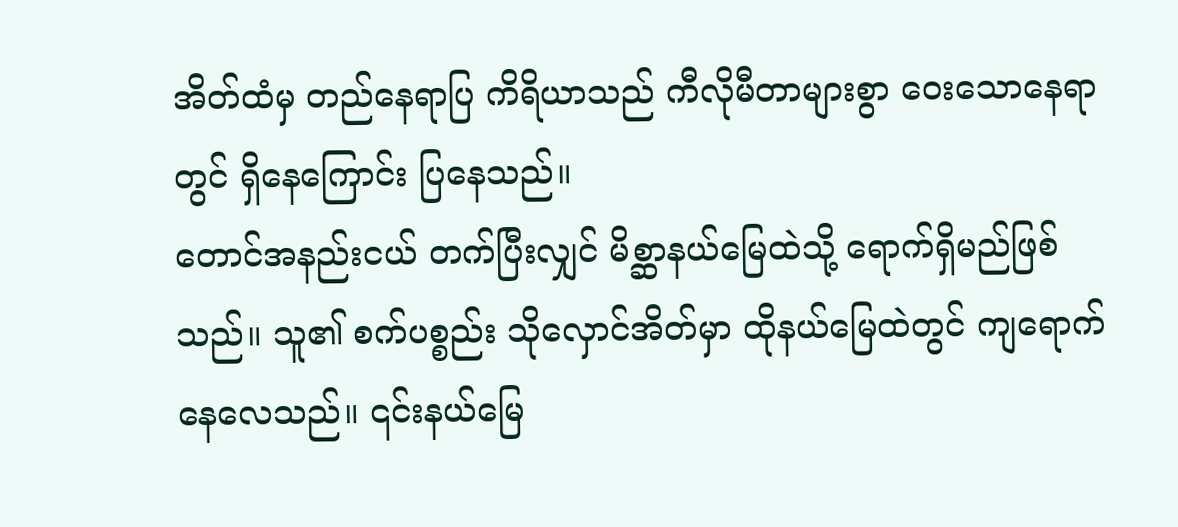အိတ်ထံမှ တည်နေရာပြ ကိရိယာသည် ကီလိုမီတာများစွာ ဝေးသောနေရာတွင် ရှိနေကြောင်း ပြနေသည်။
တောင်အနည်းငယ် တက်ပြီးလျှင် မိစ္ဆာနယ်မြေထဲသို့ ရောက်ရှိမည်ဖြစ်သည်။ သူ၏ စက်ပစ္စည်း သိုလှောင်အိတ်မှာ ထိုနယ်မြေထဲတွင် ကျရောက် နေလေသည်။ ၎င်းနယ်မြေ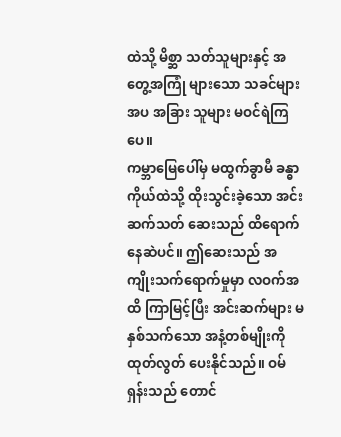ထဲသို့ မိစ္ဆာ သတ်သူများနှင့် အတွေ့အကြုံ များသော သခင်များအပ အခြား သူများ မဝင်ရဲကြပေ။
ကမ္ဘာမြေပေါ်မှ မထွက်ခွာမီ ခန္ဓာကိုယ်ထဲသို့ ထိုးသွင်းခဲ့သော အင်းဆက်သတ် ဆေးသည် ထိရောက်နေဆဲပင်။ ဤဆေးသည် အကျိုးသက်ရောက်မှုမှာ လဝက်အထိ ကြာမြင့်ပြီး အင်းဆက်များ မနှစ်သက်သော အနံ့တစ်မျိုးကို ထုတ်လွတ် ပေးနိုင်သည်။ ဝမ်ရှန်းသည် တောင်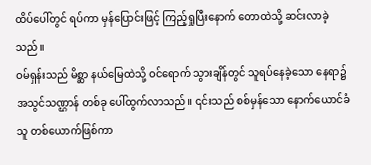ထိပ်ပေါ်တွင် ရပ်ကာ မှန်ပြောင်းဖြင့် ကြည့်ရှုပြီးနောက် တောထဲသို့ ဆင်းလာခဲ့သည်။
ဝမ်ရှန်းသည် မိစ္ဆာ နယ်မြေထဲသို့ ဝင်ရောက် သွားချိန်တွင် သူရပ်နေခဲ့သော နေရာ၌ အသွင်သဏ္ဌာန် တစ်ခု ပေါ်ထွက်လာသည်။ ၎င်းသည် စစ်မှန်သော နောက်ယောင်ခံသူ တစ်ယောက်ဖြစ်ကာ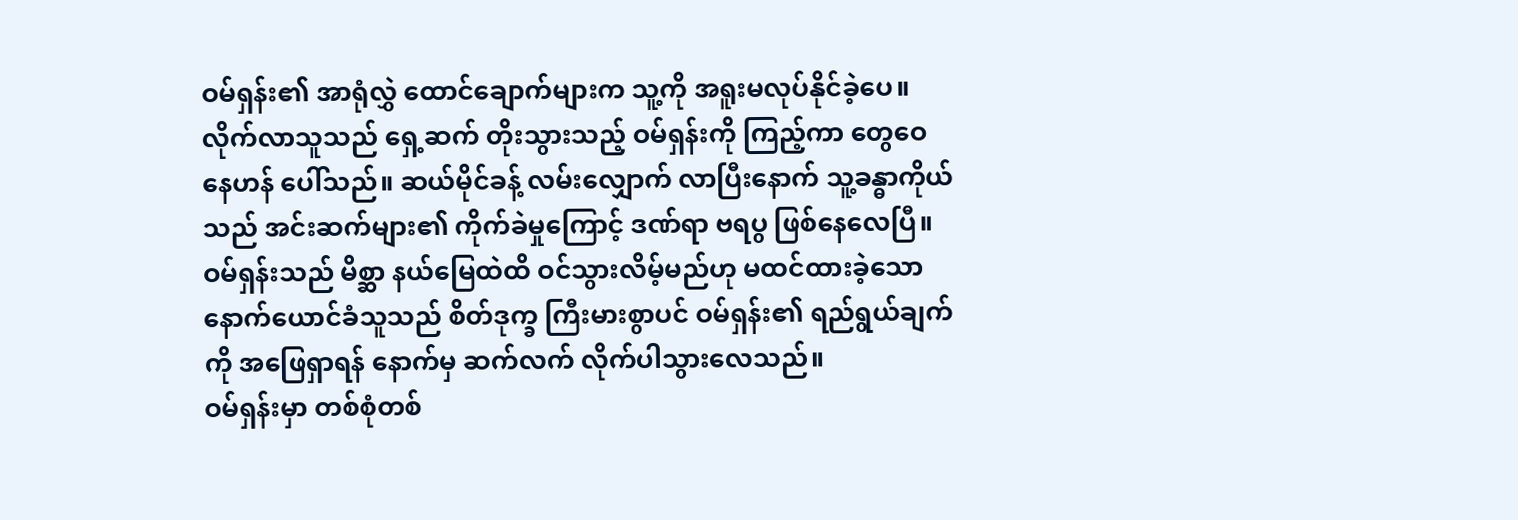ဝမ်ရှန်း၏ အာရုံလွှဲ ထောင်ချောက်များက သူ့ကို အရူးမလုပ်နိုင်ခဲ့ပေ။
လိုက်လာသူသည် ရှေ့ဆက် တိုးသွားသည့် ဝမ်ရှန်းကို ကြည့်ကာ တွေဝေနေဟန် ပေါ်သည်။ ဆယ်မိုင်ခန့် လမ်းလျှောက် လာပြီးနောက် သူ့ခန္ဓာကိုယ်သည် အင်းဆက်များ၏ ကိုက်ခဲမှုကြောင့် ဒဏ်ရာ ဗရပွ ဖြစ်နေလေပြီ။
ဝမ်ရှန်းသည် မိစ္ဆာ နယ်မြေထဲထိ ဝင်သွားလိမ့်မည်ဟု မထင်ထားခဲ့သော နောက်ယောင်ခံသူသည် စိတ်ဒုက္ခ ကြီးမားစွာပင် ဝမ်ရှန်း၏ ရည်ရွယ်ချက်ကို အဖြေရှာရန် နောက်မှ ဆက်လက် လိုက်ပါသွားလေသည်။
ဝမ်ရှန်းမှာ တစ်စုံတစ်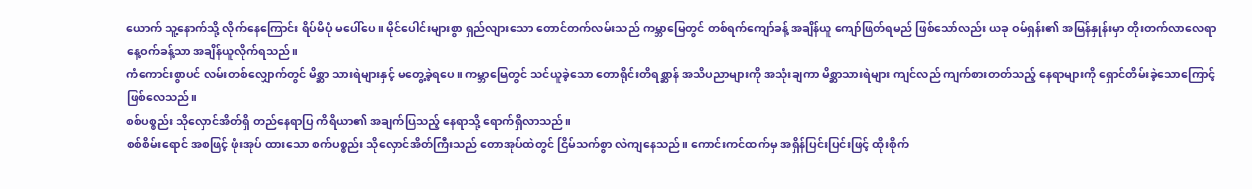ယောက် သူ့နောက်သို့ လိုက်နေကြောင်း ရိပ်မိပုံ မပေါ်ပေ။ မိုင်ပေါင်းများစွာ ရှည်လျားသော တောင်တက်လမ်းသည် ကမ္ဘာမြေတွင် တစ်ရက်ကျော်ခန့် အချိန်ယူ ကျော်ဖြတ်ရမည် ဖြစ်သော်လည်း ယခု ဝမ်ရှန်း၏ အမြန်နှုန်းမှာ တိုးတက်လာလေရာ နေ့ဝက်ခန့်သာ အချိန်ယူလိုက်ရသည်။
ကံကောင်းစွာပင် လမ်းတစ်လျှောက်တွင် မိစ္ဆာ သားရဲများနှင့် မတွေ့ခဲ့ရပေ။ ကမ္ဘာမြေတွင် သင်ယူခဲ့သော တောရိုင်းတိရစ္ဆာန် အသိပညာများကို အသုံးချကာ မိစ္ဆာသားရဲများ ကျင်လည် ကျက်စားတတ်သည့် နေရာများကို ရှောင်တိမ်းခဲ့သောကြောင့် ဖြစ်လေသည်။
စစ်ပစ္စည်း သိုလှောင်အိတ်ရှိ တည်နေရာပြ ကိရိယာ၏ အချက်ပြသည့် နေရာသို့ ရောက်ရှိလာသည်။
စစ်စိမ်းရောင် အစဖြင့် ဖုံးအုပ် ထားသော စက်ပစ္စည်း သိုလှောင်အိတ်ကြီးသည် တောအုပ်ထဲတွင် ငြိမ်သက်စွာ လဲကျနေသည်။ ကောင်းကင်ထက်မှ အရှိန်ပြင်းပြင်းဖြင့် ထိုးစိုက်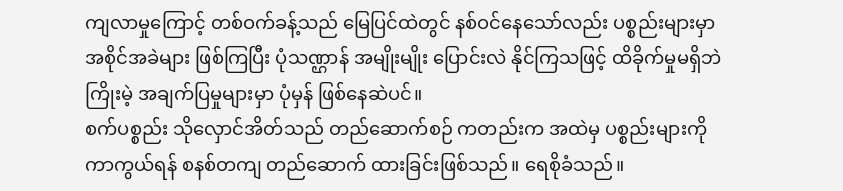ကျလာမှုကြောင့် တစ်ဝက်ခန့်သည် မြေပြင်ထဲတွင် နစ်ဝင်နေသော်လည်း ပစ္စည်းများမှာ အစိုင်အခဲများ ဖြစ်ကြပြီး ပုံသဏ္ဌာန် အမျိုးမျိုး ပြောင်းလဲ နိုင်ကြသဖြင့် ထိခိုက်မှုမရှိဘဲ ကြိုးမဲ့ အချက်ပြမှုများမှာ ပုံမှန် ဖြစ်နေဆဲပင်။
စက်ပစ္စည်း သိုလှောင်အိတ်သည် တည်ဆောက်စဉ် ကတည်းက အထဲမှ ပစ္စည်းများကို ကာကွယ်ရန် စနစ်တကျ တည်ဆောက် ထားခြင်းဖြစ်သည်။ ရေစိုခံသည်။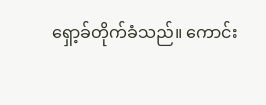ရှော့ခ်တိုက်ခံသည်။ ကောင်း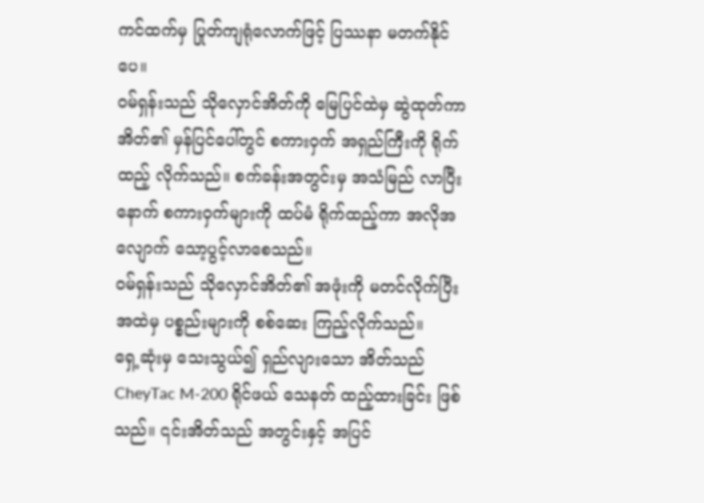ကင်ထက်မှ ပြုတ်ကျရုံလောက်ဖြင့် ပြဿနာ မတက်နိုင်ပေ။
ဝမ်ရှန်းသည် သိုလှောင်အိတ်ကို မြေပြင်ထဲမှ ဆွဲထုတ်ကာ အိတ်၏ မှန်ပြင်ပေါ်တွင် စကားဝှက် အရှည်ကြီးကို ရိုက်ထည့် လိုက်သည်။ စက်ခန်းအတွင်းမှ အသံမြည် လာပြီးနောက် စကားဝှက်များကို ထပ်မံ ရိုက်ထည့်ကာ အလိုအလျောက် သော့ပွင့်လာစေသည်။
ဝမ်ရှန်းသည် သိုလှောင်အိတ်၏ အဖုံးကို မတင်လိုက်ပြီး အထဲမှ ပစ္စည်းများကို စစ်ဆေး ကြည့်လိုက်သည်။
ရှေ့ဆုံးမှ သေးသွယ်၍ ရှည်လျားသော အိတ်သည် CheyTac M-200 ရိုင်ဖယ် သေနတ် ထည့်ထားခြင်း ဖြစ်သည်။ ၎င်းအိတ်သည် အတွင်းနှင့် အပြင်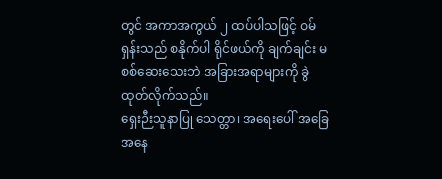တွင် အကာအကွယ် ၂ ထပ်ပါသဖြင့် ဝမ်ရှန်းသည် စနိုက်ပါ ရိုင်ဖယ်ကို ချက်ချင်း မစစ်ဆေးသေးဘဲ အခြားအရာများကို ခွဲထုတ်လိုက်သည်။
ရှေးဉီးသူနာပြု သေတ္တာ၊ အရေးပေါ် အခြေအနေ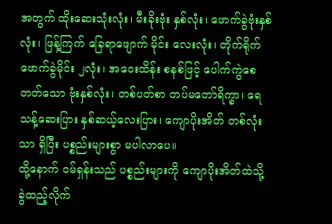အတွက် ထိုးဆေးသုံးလုံး၊ မီးခိုးဗုံး နှစ်လုံး၊ ဖောက်ခွဲဗုံးနှစ်လုံး၊ ဖြန့်ကြက် ခြေရာဖျောက် မိုင်း လေးလုံး၊ တိုက်ရိုက် ဖောက်ခွဲမိုင်း ၂လုံး၊ အဝေးထိန်း စနစ်ဖြင့် ပေါက်ကွဲစေတတ်သော ဗုံးနှစ်လုံး၊ တစ်ပတ်စာ တပ်မတော်ရိက္ခာ၊ ရေသန့်ဆေးပြား နှစ်ဆယ့်လေးပြား၊ ကျောပိုးအိတ် တစ်လုံးသာ ရှိပြီး ပစ္စည်းများစွာ မပါလာပေ။
ထို့နောက် ဝမ်ရှန်းသည် ပစ္စည်းများကို ကျောပိုးအိတ်ထဲသို့ ခွဲထည့်လိုက်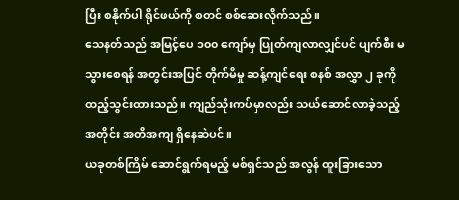ပြီး စနိုက်ပါ ရိုင်ဖယ်ကို စတင် စစ်ဆေးလိုက်သည်။
သေနတ်သည် အမြင့်ပေ ၁၀၀ ကျော်မှ ပြုတ်ကျလာလျှင်ပင် ပျက်စီး မသွားစေရန် အတွင်းအပြင် တိုက်မိမှု ဆန့်ကျင်ရေး စနစ် အလွှာ ၂ ခုကို ထည့်သွင်းထားသည်။ ကျည်သုံးကပ်မှာလည်း သယ်ဆောင်လာခဲ့သည့်အတိုင်း အတိအကျ ရှိနေဆဲပင်။
ယခုတစ်ကြိမ် ဆောင်ရွက်ရမည့် မစ်ရှင်သည် အလွန် ထူးခြားသော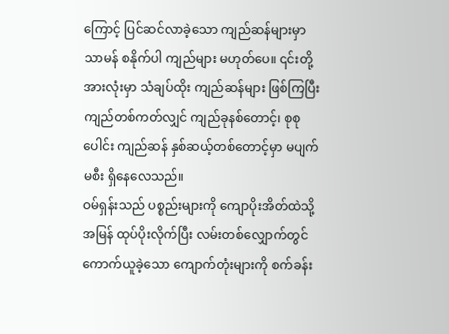ကြောင့် ပြင်ဆင်လာခဲ့သော ကျည်ဆန်များမှာ သာမန် စနိုက်ပါ ကျည်များ မဟုတ်ပေ။ ၎င်းတို့ အားလုံးမှာ သံချပ်ထိုး ကျည်ဆန်များ ဖြစ်ကြပြီး ကျည်တစ်ကတ်လျှင် ကျည်ခုနစ်တောင့်၊ စုစုပေါင်း ကျည်ဆန် နှစ်ဆယ့်တစ်တောင့်မှာ မပျက်မစီး ရှိနေလေသည်။
ဝမ်ရှန်းသည် ပစ္စည်းများကို ကျောပိုးအိတ်ထဲသို့ အမြန် ထုပ်ပိုးလိုက်ပြီး လမ်းတစ်လျှောက်တွင် ကောက်ယူခဲ့သော ကျောက်တုံးများကို စက်ခန်း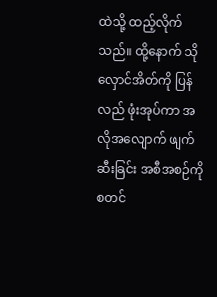ထဲသို့ ထည့်လိုက်သည်။ ထို့နောက် သိုလှောင်အိတ်ကို ပြန်လည် ဖုံးအုပ်ကာ အလိုအလျောက် ဖျက်ဆီးခြင်း အစီအစဉ်ကို စတင်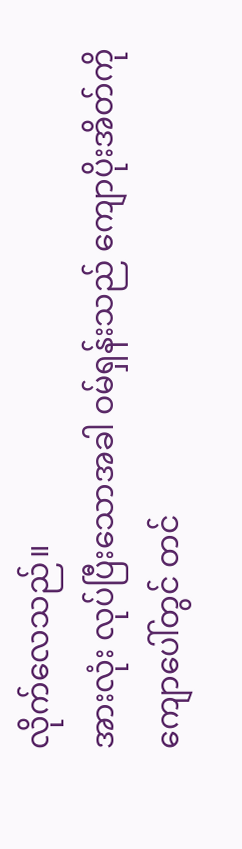လိုက်လေသည်။
အားလုံး လုပ်ပြီးသောအခါ ဝမ်ရှန်းသည် ကျောပိုးအိတ်ကို ကျောပေါ်တွင် တင်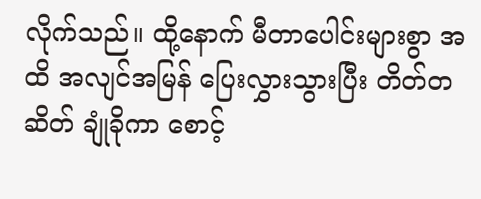လိုက်သည်။ ထို့နောက် မီတာပေါင်းများစွာ အထိ အလျင်အမြန် ပြေးလွှားသွားပြီး တိတ်တဆိတ် ချုံခိုကာ စောင့်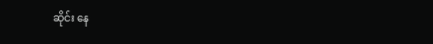ဆိုင်း နေ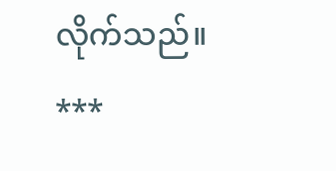လိုက်သည်။
***